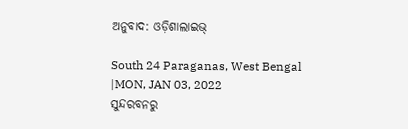ଅନୁବାଦ: ଓଡ଼ିଶାଲାଇଭ୍

South 24 Paraganas, West Bengal
|MON, JAN 03, 2022
ସୁନ୍ଦରବନରୁ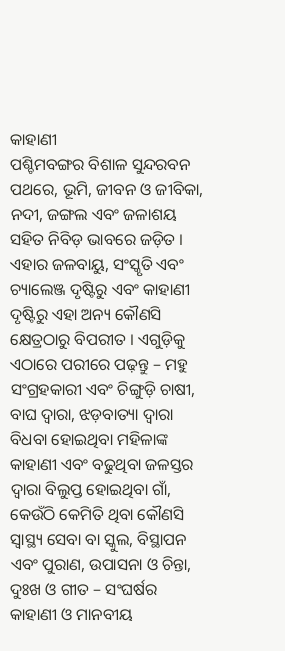କାହାଣୀ
ପଶ୍ଚିମବଙ୍ଗର ବିଶାଳ ସୁନ୍ଦରବନ ପଥରେ, ଭୂମି, ଜୀବନ ଓ ଜୀବିକା, ନଦୀ, ଜଙ୍ଗଲ ଏବଂ ଜଳାଶୟ ସହିତ ନିବିଡ଼ ଭାବରେ ଜଡ଼ିତ । ଏହାର ଜଳବାୟୁ, ସଂସ୍କୃତି ଏବଂ ଚ୍ୟାଲେଞ୍ଜ ଦୃଷ୍ଟିରୁ ଏବଂ କାହାଣୀ ଦୃଷ୍ଟିରୁ ଏହା ଅନ୍ୟ କୌଣସି କ୍ଷେତ୍ରଠାରୁ ବିପରୀତ । ଏଗୁଡ଼ିକୁ ଏଠାରେ ପରୀରେ ପଢ଼ନ୍ତୁ – ମହୁ ସଂଗ୍ରହକାରୀ ଏବଂ ଚିଙ୍ଗୁଡ଼ି ଚାଷୀ, ବାଘ ଦ୍ୱାରା, ଝଡ଼ବାତ୍ୟା ଦ୍ୱାରା ବିଧବା ହୋଇଥିବା ମହିଳାଙ୍କ କାହାଣୀ ଏବଂ ବଢୁଥିବା ଜଳସ୍ତର ଦ୍ୱାରା ବିଲୁପ୍ତ ହୋଇଥିବା ଗାଁ, କେଉଁଠି କେମିତି ଥିବା କୌଣସି ସ୍ୱାସ୍ଥ୍ୟ ସେବା ବା ସ୍କୁଲ, ବିସ୍ଥାପନ ଏବଂ ପୁରାଣ, ଉପାସନା ଓ ଚିନ୍ତା, ଦୁଃଖ ଓ ଗୀତ – ସଂଘର୍ଷର କାହାଣୀ ଓ ମାନବୀୟ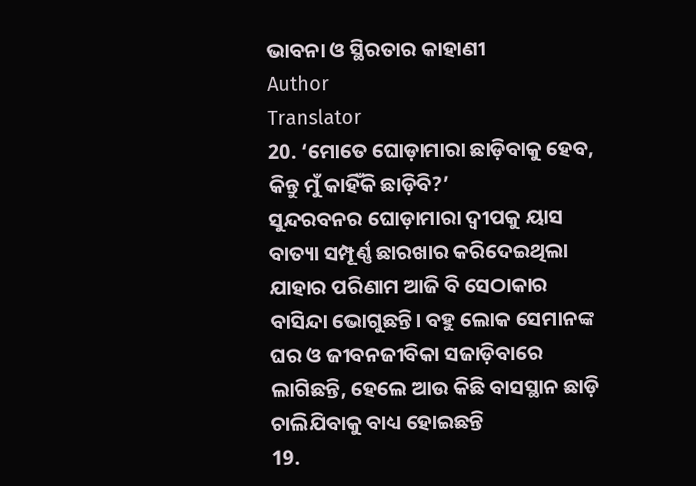ଭାବନା ଓ ସ୍ଥିରତାର କାହାଣୀ
Author
Translator
20. ‘ମୋତେ ଘୋଡ଼ାମାରା ଛାଡ଼ିବାକୁ ହେବ, କିନ୍ତୁ ମୁଁ କାହିଁକି ଛାଡ଼ିବି?’
ସୁନ୍ଦରବନର ଘୋଡ଼ାମାରା ଦ୍ୱୀପକୁ ୟାସ ବାତ୍ୟା ସମ୍ପୂର୍ଣ୍ଣ ଛାରଖାର କରିଦେଇଥିଲା ଯାହାର ପରିଣାମ ଆଜି ବି ସେଠାକାର ବାସିନ୍ଦା ଭୋଗୁଛନ୍ତି। ବହୁ ଲୋକ ସେମାନଙ୍କ ଘର ଓ ଜୀବନଜୀବିକା ସଜାଡ଼ିବାରେ ଲାଗିଛନ୍ତି, ହେଲେ ଆଉ କିଛି ବାସସ୍ଥାନ ଛାଡ଼ି ଚାଲିଯିବାକୁ ବାଧ୍ୟ ହୋଇଛନ୍ତି
19.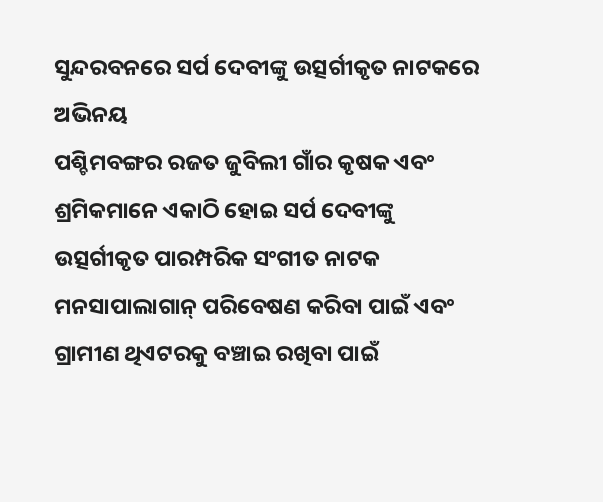ସୁନ୍ଦରବନରେ ସର୍ପ ଦେବୀଙ୍କୁ ଉତ୍ସର୍ଗୀକୃତ ନାଟକରେ ଅଭିନୟ
ପଶ୍ଚିମବଙ୍ଗର ରଜତ ଜୁବିଲୀ ଗାଁର କୃଷକ ଏବଂ ଶ୍ରମିକମାନେ ଏକାଠି ହୋଇ ସର୍ପ ଦେବୀଙ୍କୁ ଉତ୍ସର୍ଗୀକୃତ ପାରମ୍ପରିକ ସଂଗୀତ ନାଟକ ମନସାପାଲାଗାନ୍ ପରିବେଷଣ କରିବା ପାଇଁ ଏବଂ ଗ୍ରାମୀଣ ଥିଏଟରକୁ ବଞ୍ଚାଇ ରଖିବା ପାଇଁ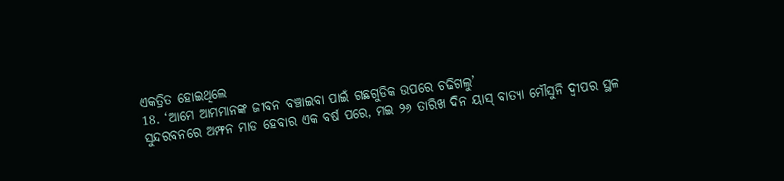ଏକତ୍ରିତ ହୋଇଥିଲେ
18. ‘ଆମେ ଆମମାନଙ୍କ ଜୀବନ ବଞ୍ଚାଇବା ପାଇଁ ଗଛଗୁଡିକ ଉପରେ ଚଢିଗଲୁ’
ସୁନ୍ଦରବନରେ ଅମ୍ଫନ ମାଡ ହେବାର ଏକ ବର୍ଷ ପରେ, ମଇ ୨୬ ତାରିଖ ଦିନ ୟାସ୍ ବାତ୍ୟା ମୌସୁନି ଦ୍ୱୀପର ସ୍ଥଳ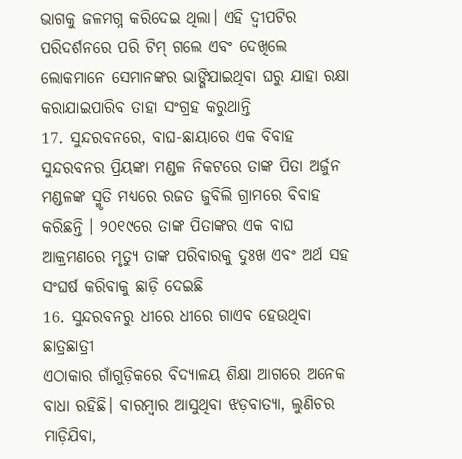ଭାଗକୁ ଜଳମଗ୍ନ କରିଦେଇ ଥିଲା। ଏହି ଦ୍ୱୀପଟିର ପରିଦର୍ଶନରେ ପରି ଟିମ୍ ଗଲେ ଏବଂ ଦେଖିଲେ ଲୋକମାନେ ସେମାନଙ୍କର ଭାଙ୍ଗିଯାଇଥିବା ଘରୁ ଯାହା ରକ୍ଷା କରାଯାଇପାରିବ ତାହା ସଂଗ୍ରହ କରୁଥାନ୍ତି
17. ସୁନ୍ଦରବନରେ, ବାଘ-ଛାୟାରେ ଏକ ବିବାହ
ସୁନ୍ଦରବନର ପ୍ରିୟଙ୍କା ମଣ୍ଡଳ ନିକଟରେ ତାଙ୍କ ପିତା ଅର୍ଜୁନ ମଣ୍ଡଳଙ୍କ ସ୍ମୃତି ମଧ୍ୟରେ ରଜତ ଜୁବିଲି ଗ୍ରାମରେ ବିବାହ କରିଛନ୍ତି । ୨୦୧୯ରେ ତାଙ୍କ ପିତାଙ୍କର ଏକ ବାଘ ଆକ୍ରମଣରେ ମୃତ୍ୟୁ ତାଙ୍କ ପରିବାରକୁ ଦୁଃଖ ଏବଂ ଅର୍ଥ ସହ ସଂଘର୍ଷ କରିବାକୁ ଛାଡ଼ି ଦେଇଛି
16. ସୁନ୍ଦରବନରୁ ଧୀରେ ଧୀରେ ଗାଏବ ହେଉଥିବା ଛାତ୍ରଛାତ୍ରୀ
ଏଠାକାର ଗାଁଗୁଡ଼ିକରେ ବିଦ୍ୟାଳୟ ଶିକ୍ଷା ଆଗରେ ଅନେକ ବାଧା ରହିଛି। ବାରମ୍ବାର ଆସୁଥିବା ଝଡ଼ବାତ୍ୟା, ଲୁଣିଚର ମାଡ଼ିଯିବା,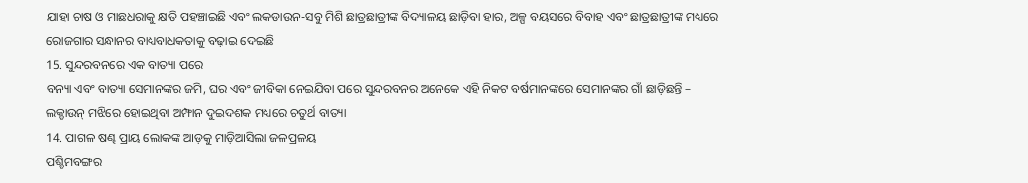ଯାହା ଚାଷ ଓ ମାଛଧରାକୁ କ୍ଷତି ପହଞ୍ଚାଇଛି ଏବଂ ଲକଡାଉନ-ସବୁ ମିଶି ଛାତ୍ରଛାତ୍ରୀଙ୍କ ବିଦ୍ୟାଳୟ ଛାଡ଼ିବା ହାର, ଅଳ୍ପ ବୟସରେ ବିବାହ ଏବଂ ଛାତ୍ରଛାତ୍ରୀଙ୍କ ମଧ୍ୟରେ ରୋଜଗାର ସନ୍ଧାନର ବାଧ୍ୟବାଧକତାକୁ ବଢ଼ାଇ ଦେଇଛି
15. ସୁନ୍ଦରବନରେ ଏକ ବାତ୍ୟା ପରେ
ବନ୍ୟା ଏବଂ ବାତ୍ୟା ସେମାନଙ୍କର ଜମି, ଘର ଏବଂ ଜୀବିକା ନେଇଯିବା ପରେ ସୁନ୍ଦରବନର ଅନେକେ ଏହି ନିକଟ ବର୍ଷମାନଙ୍କରେ ସେମାନଙ୍କର ଗାଁ ଛାଡ଼ିଛନ୍ତି – ଲକ୍ଡାଉନ୍ ମଝିରେ ହୋଇଥିବା ଅମ୍ଫାନ ଦୁଇଦଶକ ମଧ୍ୟରେ ଚତୁର୍ଥ ବାତ୍ୟା
14. ପାଗଳ ଷଣ୍ଢ ପ୍ରାୟ ଲୋକଙ୍କ ଆଡ଼କୁ ମାଡ଼ିଆସିଲା ଜଳପ୍ରଳୟ
ପଶ୍ଚିମବଙ୍ଗର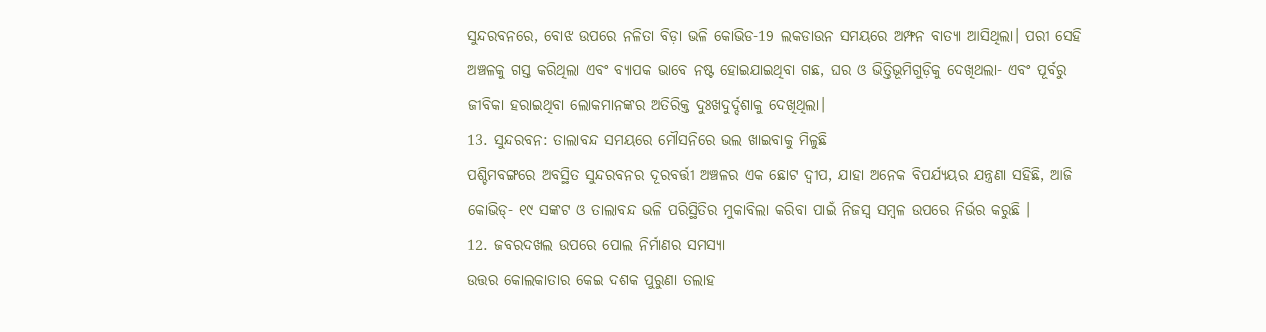ସୁନ୍ଦରବନରେ, ବୋଝ ଉପରେ ନଳିତା ବିଡ଼ା ଭଳି କୋଭିଡ-19 ଲକଡାଉନ ସମୟରେ ଅମ୍ଫନ ବାତ୍ୟା ଆସିଥିଲା। ପରୀ ସେହି ଅଞ୍ଚଳକୁ ଗସ୍ତ କରିଥିଲା ଏବଂ ବ୍ୟାପକ ଭାବେ ନଷ୍ଟ ହୋଇଯାଇଥିବା ଗଛ, ଘର ଓ ଭିତ୍ତିଭୂମିଗୁଡ଼ିକୁ ଦେଖିଥଲା- ଏବଂ ପୂର୍ବରୁ ଜୀବିକା ହରାଇଥିବା ଲୋକମାନଙ୍କର ଅତିରିକ୍ତ ଦୁଃଖଦୁର୍ଦ୍ଦଶାକୁ ଦେଖିଥିଲା।
13. ସୁନ୍ଦରବନ: ତାଲାବନ୍ଦ ସମୟରେ ମୌସନିରେ ଭଲ ଖାଇବାକୁ ମିଳୁଛି
ପଶ୍ଚିମବଙ୍ଗରେ ଅବସ୍ଥିତ ସୁନ୍ଦରବନର ଦୂରବର୍ତ୍ତୀ ଅଞ୍ଚଳର ଏକ ଛୋଟ ଦ୍ୱୀପ, ଯାହା ଅନେକ ବିପର୍ଯ୍ୟୟର ଯନ୍ତ୍ରଣା ସହିଛି, ଆଜି କୋଭିଡ୍- ୧୯ ସଙ୍କଟ ଓ ତାଲାବନ୍ଦ ଭଳି ପରିସ୍ଥିତିର ମୁକାବିଲା କରିବା ପାଇଁ ନିଜସ୍ୱ ସମ୍ୱଳ ଉପରେ ନିର୍ଭର କରୁଛି ।
12. ଜବରଦଖଲ ଉପରେ ପୋଲ ନିର୍ମାଣର ସମସ୍ୟା
ଉତ୍ତର କୋଲକାତାର କେଇ ଦଶକ ପୁରୁଣା ତଲାହ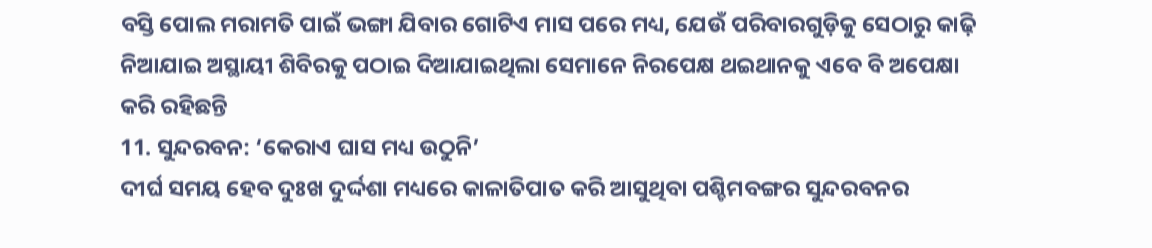ବସ୍ତି ପୋଲ ମରାମତି ପାଇଁ ଭଙ୍ଗା ଯିବାର ଗୋଟିଏ ମାସ ପରେ ମଧ୍ୟ, ଯେଉଁ ପରିବାରଗୁଡ଼ିକୁ ସେଠାରୁ କାଢ଼ି ନିଆଯାଇ ଅସ୍ଥାୟୀ ଶିବିରକୁ ପଠାଇ ଦିଆଯାଇଥିଲା ସେମାନେ ନିରପେକ୍ଷ ଥଇଥାନକୁ ଏବେ ବି ଅପେକ୍ଷା କରି ରହିଛନ୍ତି
11. ସୁନ୍ଦରବନ: ‘କେରାଏ ଘାସ ମଧ୍ୟ ଉଠୁନି’
ଦୀର୍ଘ ସମୟ ହେବ ଦୁଃଖ ଦୁର୍ଦ୍ଦଶା ମଧ୍ୟରେ କାଳାତିପାତ କରି ଆସୁଥିବା ପଶ୍ଚିମବଙ୍ଗର ସୁନ୍ଦରବନର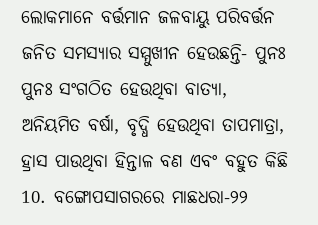ଲୋକମାନେ ବର୍ତ୍ତମାନ ଜଳବାୟୁ ପରିବର୍ତ୍ତନ ଜନିତ ସମସ୍ୟାର ସମ୍ମୁଖୀନ ହେଉଛନ୍ତି- ପୁନଃ ପୁନଃ ସଂଗଠିତ ହେଉଥିବା ବାତ୍ୟା, ଅନିୟମିତ ବର୍ଷା, ବୃଦ୍ଧି ହେଉଥିବା ତାପମାତ୍ରା, ହ୍ରାସ ପାଉଥିବା ହିନ୍ତାଳ ବଣ ଏବଂ ବହୁତ କିଛି
10. ବଙ୍ଗୋପସାଗରରେ ମାଛଧରା-୨୨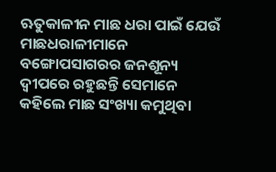ଋତୁକାଳୀନ ମାଛ ଧରା ପାଇଁ ଯେଉଁ ମାଛଧରାଳୀମାନେ ବଙ୍ଗୋପସାଗରର ଜନଶୂନ୍ୟ ଦ୍ୱୀପରେ ରହୁଛନ୍ତି ସେମାନେ କହିଲେ ମାଛ ସଂଖ୍ୟା କମୁଥିବା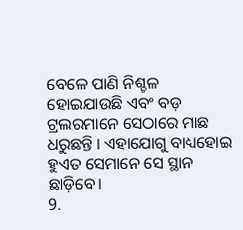ବେଳେ ପାଣି ନିଶ୍ଚଳ ହୋଇଯାଉଛି ଏବଂ ବଡ଼ ଟ୍ରଲରମାନେ ସେଠାରେ ମାଛ ଧରୁଛନ୍ତି । ଏହାଯୋଗୁ ବାଧ୍ୟହୋଇ ହୁଏତ ସେମାନେ ସେ ସ୍ଥାନ ଛାଡ଼ିବେ।
9.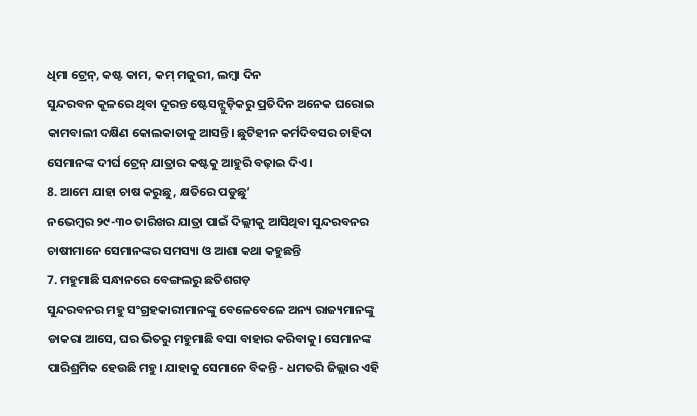ଧିମା ଟ୍ରେନ୍, କଷ୍ଟ କାମ, କମ୍ ମଜୁରୀ, ଲମ୍ବା ଦିନ
ସୁନ୍ଦରବନ କୂଳରେ ଥିବା ଦୂରନ୍ତ ଷ୍ଟେସନ୍ଗୁଡ଼ିକରୁ ପ୍ରତିଦିନ ଅନେକ ଘରୋଇ କାମବାଲୀ ଦକ୍ଷିଣ କୋଲକାତାକୁ ଆସନ୍ତି। ଛୁଟିହୀନ କର୍ମଦିବସର ଚାହିଦା ସେମାନଙ୍କ ଦୀର୍ଘ ଟ୍ରେନ୍ ଯାତ୍ରାର କଷ୍ଟକୁ ଆହୁରି ବଢ଼ାଇ ଦିଏ।
8. ଆମେ ଯାହା ଚାଷ କରୁଛୁ, କ୍ଷତିରେ ପଡୁଛୁ’
ନଭେମ୍ବର ୨୯-୩୦ ତାରିଖର ଯାତ୍ରା ପାଇଁ ଦିଲ୍ଲୀକୁ ଆସିଥିବା ସୁନ୍ଦରବନର ଚାଷୀମାନେ ସେମାନଙ୍କର ସମସ୍ୟା ଓ ଆଶା କଥା କହୁଛନ୍ତି
7. ମହୁମାଛି ସନ୍ଧାନରେ ବେଙ୍ଗଲରୁ ଛତିଶଗଡ଼
ସୁନ୍ଦରବନର ମହୁ ସଂଗ୍ରହକାରୀମାନଙ୍କୁ ବେଳେବେଳେ ଅନ୍ୟ ରାଜ୍ୟମାନଙ୍କୁ ଡାକରା ଆସେ, ଘର ଭିତରୁ ମହୁମାଛି ବସା ବାହାର କରିବାକୁ। ସେମାନଙ୍କ ପାରିଶ୍ରମିକ ହେଉଛି ମହୁ। ଯାହାକୁ ସେମାନେ ବିକନ୍ତି - ଧମତରି ଜିଲ୍ଲାର ଏହି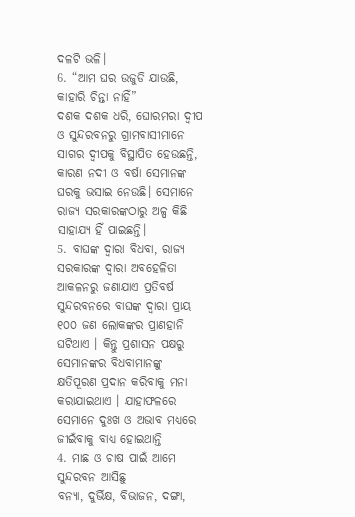ଦଳଟି ଭଳି।
6. “ଆମ ଘର ଉଜୁଡି ଯାଉଛି, କାହାରି ଚିନ୍ତା ନାହିଁ”
ଦଶକ ଦଶକ ଧରି, ଘୋରମରା ଦ୍ୱୀପ ଓ ସୁନ୍ଦରବନରୁ ଗ୍ରାମବାସୀମାନେ ସାଗର ଦ୍ୱୀପକୁ ବିସ୍ଥାପିତ ହେଉଛନ୍ତି, କାରଣ ନଦୀ ଓ ବର୍ଷା ସେମାନଙ୍କ ଘରକୁ ଭସାଇ ନେଉଛି। ସେମାନେ ରାଜ୍ୟ ସରକାରଙ୍କଠାରୁ ଅଳ୍ପ କିଛି ସାହାଯ୍ୟ ହିଁ ପାଇଛନ୍ତି।
5. ବାଘଙ୍କ ଦ୍ୱାରା ବିଧବା, ରାଜ୍ୟ ସରକାରଙ୍କ ଦ୍ୱାରା ଅବହେଳିତା
ଆକଳନରୁ ଜଣାଯାଏ ପ୍ରତିବର୍ଷ ସୁନ୍ଦରବନରେ ବାଘଙ୍କ ଦ୍ୱାରା ପ୍ରାୟ ୧୦୦ ଜଣ ଲୋକଙ୍କର ପ୍ରାଣହାନି ଘଟିଥାଏ । କିନ୍ତୁ ପ୍ରଶାସନ ପକ୍ଷରୁ ସେମାନଙ୍କର ବିଧବାମାନଙ୍କୁ କ୍ଷତିପୂରଣ ପ୍ରଦାନ କରିବାକୁ ମନା କରାଯାଇଥାଏ । ଯାହାଫଳରେ ସେମାନେ ଦୁଃଖ ଓ ଅଭାବ ମଧ୍ୟରେ ଜୀଇଁବାକୁ ବାଧ୍ୟ ହୋଇଥାନ୍ତି
4. ମାଛ ଓ ଚାଷ ପାଇଁ ଆମେ ସୁନ୍ଦରବନ ଆସିଛୁ
ବନ୍ୟା, ଦୁର୍ଭିକ୍ଷ, ବିଭାଜନ, ଦଙ୍ଗା,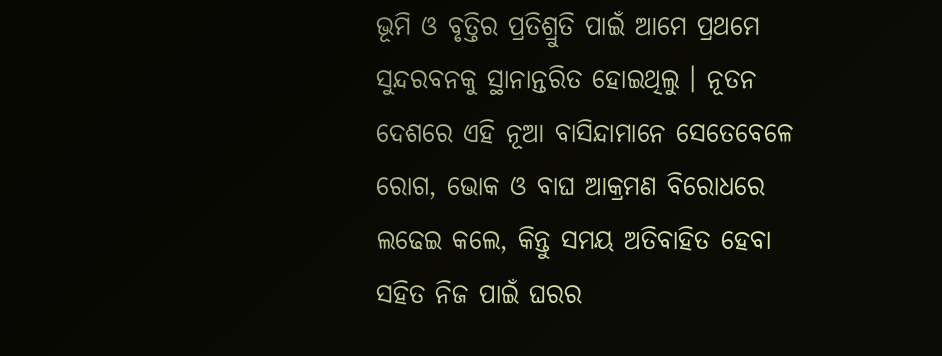ଭୂମି ଓ ବୃତ୍ତିର ପ୍ରତିଶ୍ରୁତି ପାଇଁ ଆମେ ପ୍ରଥମେ ସୁନ୍ଦରବନକୁ ସ୍ଥାନାନ୍ତରିତ ହୋଇଥିଲୁ । ନୂତନ ଦେଶରେ ଏହି ନୂଆ ବାସିନ୍ଦାମାନେ ସେତେବେଳେ ରୋଗ, ଭୋକ ଓ ବାଘ ଆକ୍ରମଣ ବିରୋଧରେ ଲଢେଇ କଲେ, କିନ୍ତୁ ସମୟ ଅତିବାହିତ ହେବା ସହିତ ନିଜ ପାଇଁ ଘରର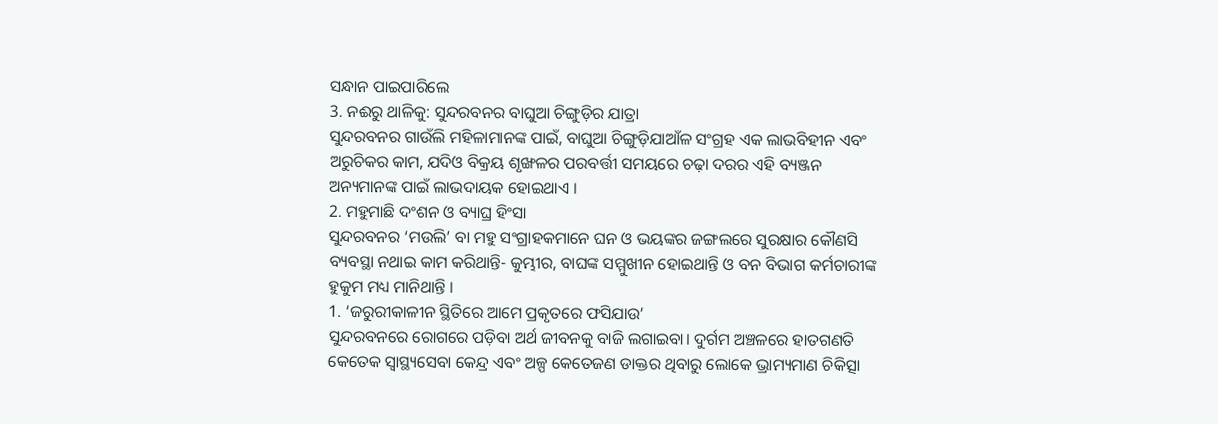ସନ୍ଧାନ ପାଇପାରିଲେ
3. ନଈରୁ ଥାଳିକୁ: ସୁନ୍ଦରବନର ବାଘୁଆ ଚିଙ୍ଗୁଡ଼ିର ଯାତ୍ରା
ସୁନ୍ଦରବନର ଗାଉଁଲି ମହିଳାମାନଙ୍କ ପାଇଁ, ବାଘୁଆ ଚିଙ୍ଗୁଡ଼ିଯାଆଁଳ ସଂଗ୍ରହ ଏକ ଲାଭବିହୀନ ଏବଂ ଅରୁଚିକର କାମ, ଯଦିଓ ବିକ୍ରୟ ଶୃଙ୍ଖଳର ପରବର୍ତ୍ତୀ ସମୟରେ ଚଢ଼ା ଦରର ଏହି ବ୍ୟଞ୍ଜନ ଅନ୍ୟମାନଙ୍କ ପାଇଁ ଲାଭଦାୟକ ହୋଇଥାଏ ।
2. ମହୁମାଛି ଦଂଶନ ଓ ବ୍ୟାଘ୍ର ହିଂସା
ସୁନ୍ଦରବନର ‘ମଉଲି’ ବା ମହୁ ସଂଗ୍ରାହକମାନେ ଘନ ଓ ଭୟଙ୍କର ଜଙ୍ଗଲରେ ସୁରକ୍ଷାର କୌଣସି ବ୍ୟବସ୍ଥା ନଥାଇ କାମ କରିଥାନ୍ତି- କୁମ୍ଭୀର, ବାଘଙ୍କ ସମ୍ମୁଖୀନ ହୋଇଥାନ୍ତି ଓ ବନ ବିଭାଗ କର୍ମଚାରୀଙ୍କ ହୁକୁମ ମଧ୍ୟ ମାନିଥାନ୍ତି ।
1. ‘ଜରୁରୀକାଳୀନ ସ୍ଥିତିରେ ଆମେ ପ୍ରକୃତରେ ଫସିଯାଉ’
ସୁନ୍ଦରବନରେ ରୋଗରେ ପଡ଼ିବା ଅର୍ଥ ଜୀବନକୁ ବାଜି ଲଗାଇବା। ଦୁର୍ଗମ ଅଞ୍ଚଳରେ ହାତଗଣତି କେତେକ ସ୍ଵାସ୍ଥ୍ୟସେବା କେନ୍ଦ୍ର ଏବଂ ଅଳ୍ପ କେତେଜଣ ଡାକ୍ତର ଥିବାରୁ ଲୋକେ ଭ୍ରାମ୍ୟମାଣ ଚିକିତ୍ସା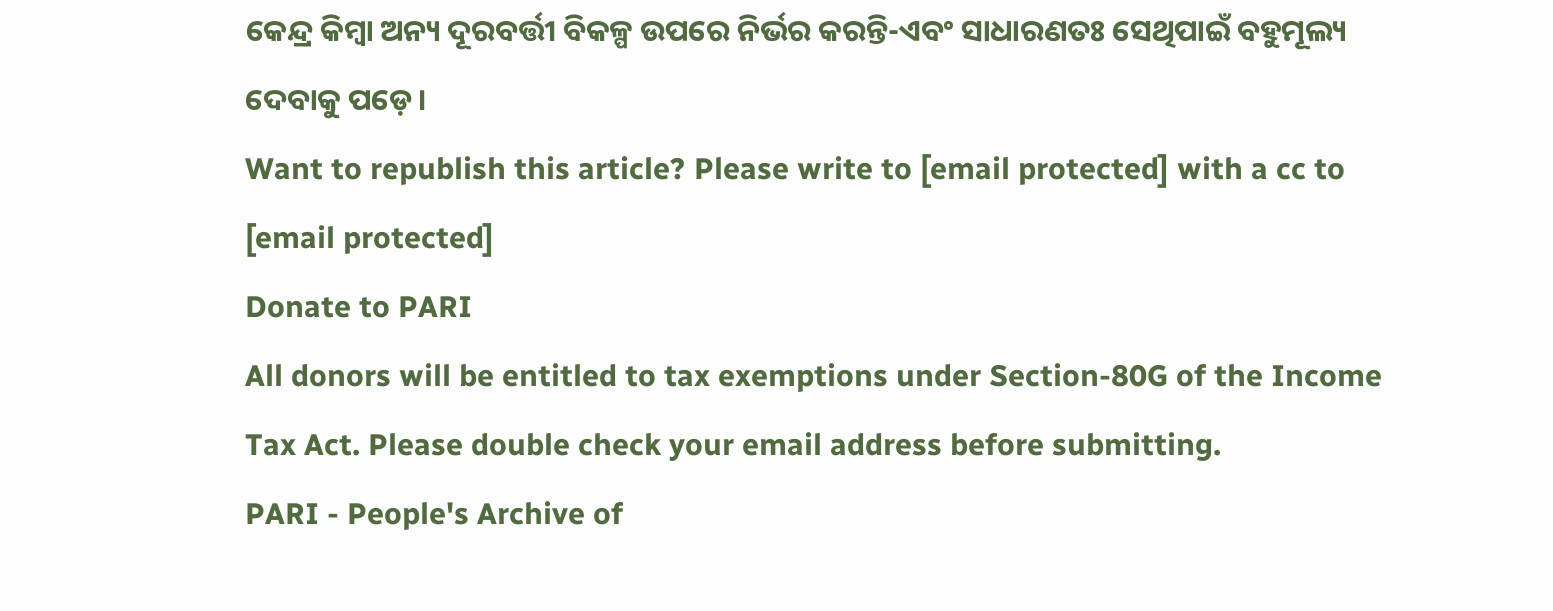କେନ୍ଦ୍ର କିମ୍ବା ଅନ୍ୟ ଦୂରବର୍ତ୍ତୀ ବିକଳ୍ପ ଉପରେ ନିର୍ଭର କରନ୍ତି-ଏବଂ ସାଧାରଣତଃ ସେଥିପାଇଁ ବହୁମୂଲ୍ୟ ଦେବାକୁ ପଡ଼େ।
Want to republish this article? Please write to [email protected] with a cc to [email protected]
Donate to PARI
All donors will be entitled to tax exemptions under Section-80G of the Income Tax Act. Please double check your email address before submitting.
PARI - People's Archive of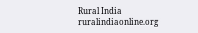Rural India
ruralindiaonline.org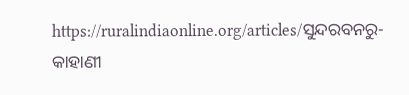https://ruralindiaonline.org/articles/ସୁନ୍ଦରବନରୁ-କାହାଣୀ